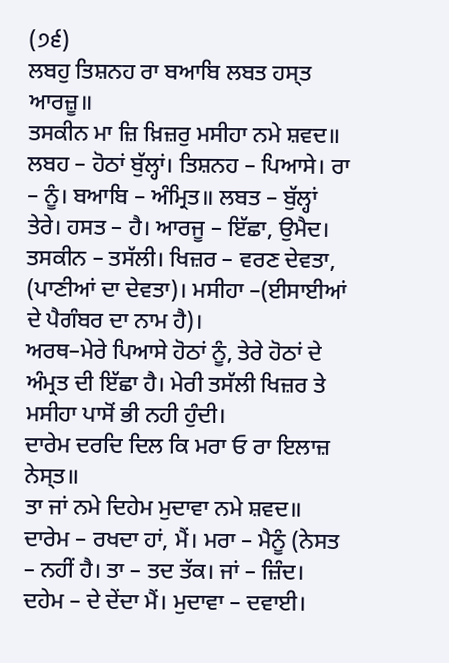(੭੬)
ਲਬਹੁ ਤਿਸ਼ਨਹ ਰਾ ਬਆਬਿ ਲਬਤ ਹਸ੍ਤ ਆਰਜ਼ੂ॥
ਤਸਕੀਨ ਮਾ ਜ਼ਿ ਖ਼ਿਜ਼ਰੁ ਮਸੀਹਾ ਨਮੇ ਸ਼ਵਦ॥
ਲਬਹ – ਹੋਠਾਂ ਬੁੱਲ੍ਹਾਂ। ਤਿਸ਼ਨਹ – ਪਿਆਸੇ। ਰਾ – ਨੂੰ। ਬਆਬਿ – ਅੰਮ੍ਰਿਤ॥ ਲਬਤ – ਬੁੱਲ੍ਹਾਂ ਤੇਰੇ। ਹਸਤ – ਹੈ। ਆਰਜੂ – ਇੱਛਾ, ਉਮੈਦ। ਤਸਕੀਨ – ਤਸੱਲੀ। ਖਿਜ਼ਰ – ਵਰਣ ਦੇਵਤਾ, (ਪਾਣੀਆਂ ਦਾ ਦੇਵਤਾ)। ਮਸੀਹਾ –(ਈਸਾਈਆਂ ਦੇ ਪੈਗੰਬਰ ਦਾ ਨਾਮ ਹੈ)।
ਅਰਥ–ਮੇਰੇ ਪਿਆਸੇ ਹੋਠਾਂ ਨੂੰ, ਤੇਰੇ ਹੋਠਾਂ ਦੇ ਅੰਮ੍ਰਤ ਦੀ ਇੱਛਾ ਹੈ। ਮੇਰੀ ਤਸੱਲੀ ਖਿਜ਼ਰ ਤੇ ਮਸੀਹਾ ਪਾਸੋਂ ਭੀ ਨਹੀ ਹੁੰਦੀ।
ਦਾਰੇਮ ਦਰਦਿ ਦਿਲ ਕਿ ਮਰਾ ਓ ਰਾ ਇਲਾਜ਼ ਨੇਸ੍ਤ॥
ਤਾ ਜਾਂ ਨਮੇ ਦਿਹੇਮ ਮੁਦਾਵਾ ਨਮੇ ਸ਼ਵਦ॥
ਦਾਰੇਮ – ਰਖਦਾ ਹਾਂ, ਮੈਂ। ਮਰਾ – ਮੈਨੂੰ (ਨੇਸਤ – ਨਹੀਂ ਹੈ। ਤਾ – ਤਦ ਤੱਕ। ਜਾਂ – ਜ਼ਿੰਦ। ਦਹੇਮ – ਦੇ ਦੇਂਦਾ ਮੈਂ। ਮੁਦਾਵਾ – ਦਵਾਈ।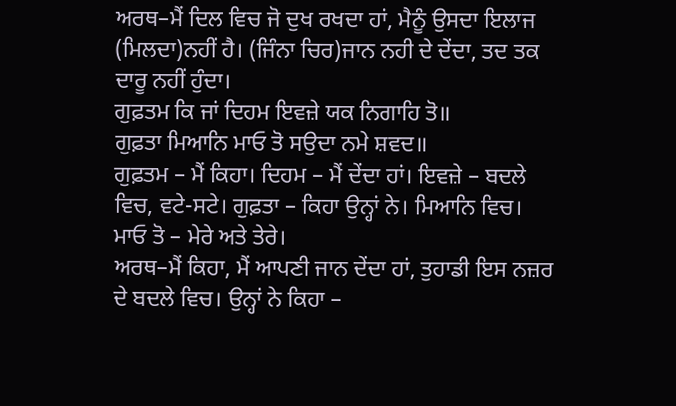ਅਰਥ–ਮੈਂ ਦਿਲ ਵਿਚ ਜੋ ਦੁਖ ਰਖਦਾ ਹਾਂ, ਮੈਨੂੰ ਉਸਦਾ ਇਲਾਜ (ਮਿਲਦਾ)ਨਹੀਂ ਹੈ। (ਜਿੰਨਾ ਚਿਰ)ਜਾਨ ਨਹੀ ਦੇ ਦੇਂਦਾ, ਤਦ ਤਕ ਦਾਰੂ ਨਹੀਂ ਹੁੰਦਾ।
ਗੁਫ਼ਤਮ ਕਿ ਜਾਂ ਦਿਹਮ ਇਵਜ਼ੇ ਯਕ ਨਿਗਾਹਿ ਤੋ॥
ਗੁਫ਼ਤਾ ਮਿਆਨਿ ਮਾਓ ਤੋ ਸਉਦਾ ਨਮੇ ਸ਼ਵਦ॥
ਗੁਫ਼ਤਮ – ਮੈਂ ਕਿਹਾ। ਦਿਹਮ – ਮੈਂ ਦੇਂਦਾ ਹਾਂ। ਇਵਜ਼ੇ – ਬਦਲੇ ਵਿਚ, ਵਟੇ-ਸਟੇ। ਗੁਫ਼ਤਾ – ਕਿਹਾ ਉਨ੍ਹਾਂ ਨੇ। ਮਿਆਨਿ ਵਿਚ। ਮਾਓ ਤੋ – ਮੇਰੇ ਅਤੇ ਤੇਰੇ।
ਅਰਥ–ਮੈਂ ਕਿਹਾ, ਮੈਂ ਆਪਣੀ ਜਾਨ ਦੇਂਦਾ ਹਾਂ, ਤੁਹਾਡੀ ਇਸ ਨਜ਼ਰ ਦੇ ਬਦਲੇ ਵਿਚ। ਉਨ੍ਹਾਂ ਨੇ ਕਿਹਾ –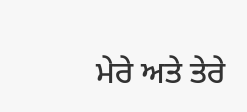ਮੇਰੇ ਅਤੇ ਤੇਰੇ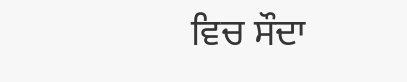ਵਿਚ ਸੌਦਾ